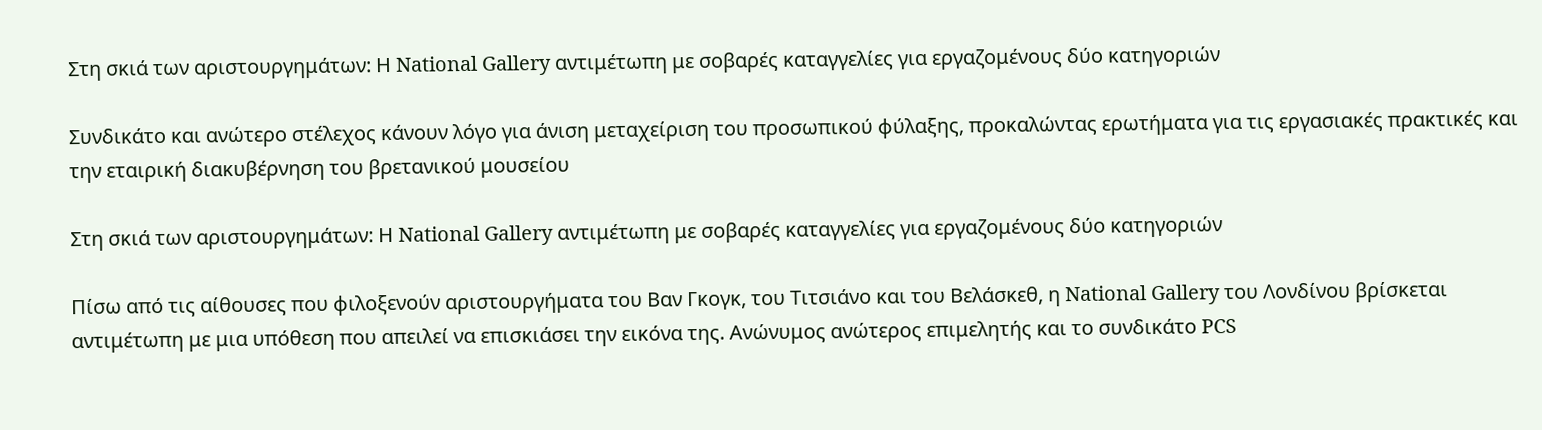Στη σκιά των αριστουργημάτων: Η National Gallery αντιμέτωπη με σοβαρές καταγγελίες για εργαζομένους δύο κατηγοριών

Συνδικάτο και ανώτερο στέλεχος κάνουν λόγο για άνιση μεταχείριση του προσωπικού φύλαξης, προκαλώντας ερωτήματα για τις εργασιακές πρακτικές και την εταιρική διακυβέρνηση του βρετανικού μουσείου

Στη σκιά των αριστουργημάτων: Η National Gallery αντιμέτωπη με σοβαρές καταγγελίες για εργαζομένους δύο κατηγοριών

Πίσω από τις αίθουσες που φιλοξενούν αριστουργήματα του Βαν Γκογκ, του Τιτσιάνο και του Βελάσκεθ, η National Gallery του Λονδίνου βρίσκεται αντιμέτωπη με μια υπόθεση που απειλεί να επισκιάσει την εικόνα της. Ανώνυμος ανώτερος επιμελητής και το συνδικάτο PCS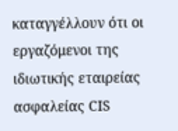καταγγέλλουν ότι οι εργαζόμενοι της ιδιωτικής εταιρείας ασφαλείας CIS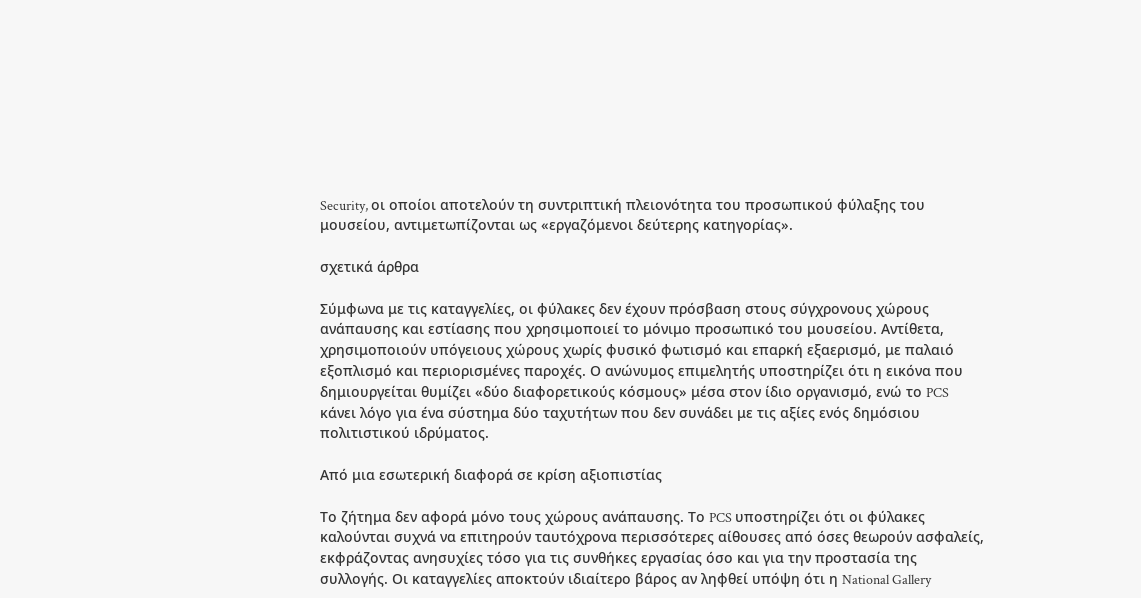Security, οι οποίοι αποτελούν τη συντριπτική πλειονότητα του προσωπικού φύλαξης του μουσείου, αντιμετωπίζονται ως «εργαζόμενοι δεύτερης κατηγορίας».

σχετικά άρθρα

Σύμφωνα με τις καταγγελίες, οι φύλακες δεν έχουν πρόσβαση στους σύγχρονους χώρους ανάπαυσης και εστίασης που χρησιμοποιεί το μόνιμο προσωπικό του μουσείου. Αντίθετα, χρησιμοποιούν υπόγειους χώρους χωρίς φυσικό φωτισμό και επαρκή εξαερισμό, με παλαιό εξοπλισμό και περιορισμένες παροχές. Ο ανώνυμος επιμελητής υποστηρίζει ότι η εικόνα που δημιουργείται θυμίζει «δύο διαφορετικούς κόσμους» μέσα στον ίδιο οργανισμό, ενώ το PCS κάνει λόγο για ένα σύστημα δύο ταχυτήτων που δεν συνάδει με τις αξίες ενός δημόσιου πολιτιστικού ιδρύματος.

Από μια εσωτερική διαφορά σε κρίση αξιοπιστίας

Το ζήτημα δεν αφορά μόνο τους χώρους ανάπαυσης. Το PCS υποστηρίζει ότι οι φύλακες καλούνται συχνά να επιτηρούν ταυτόχρονα περισσότερες αίθουσες από όσες θεωρούν ασφαλείς, εκφράζοντας ανησυχίες τόσο για τις συνθήκες εργασίας όσο και για την προστασία της συλλογής. Οι καταγγελίες αποκτούν ιδιαίτερο βάρος αν ληφθεί υπόψη ότι η National Gallery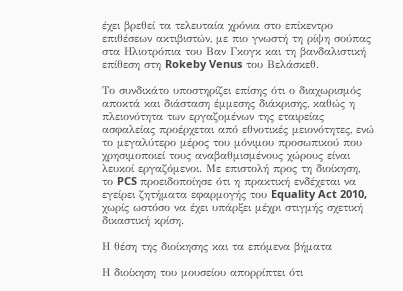έχει βρεθεί τα τελευταία χρόνια στο επίκεντρο επιθέσεων ακτιβιστών, με πιο γνωστή τη ρίψη σούπας στα Ηλιοτρόπια του Βαν Γκογκ και τη βανδαλιστική επίθεση στη Rokeby Venus του Βελάσκεθ.

Το συνδικάτο υποστηρίζει επίσης ότι ο διαχωρισμός αποκτά και διάσταση έμμεσης διάκρισης, καθώς η πλειονότητα των εργαζομένων της εταιρείας ασφαλείας προέρχεται από εθνοτικές μειονότητες, ενώ το μεγαλύτερο μέρος του μόνιμου προσωπικού που χρησιμοποιεί τους αναβαθμισμένους χώρους είναι λευκοί εργαζόμενοι. Με επιστολή προς τη διοίκηση, το PCS προειδοποίησε ότι η πρακτική ενδέχεται να εγείρει ζητήματα εφαρμογής του Equality Act 2010, χωρίς ωστόσο να έχει υπάρξει μέχρι στιγμής σχετική δικαστική κρίση.

Η θέση της διοίκησης και τα επόμενα βήματα

Η διοίκηση του μουσείου απορρίπτει ότι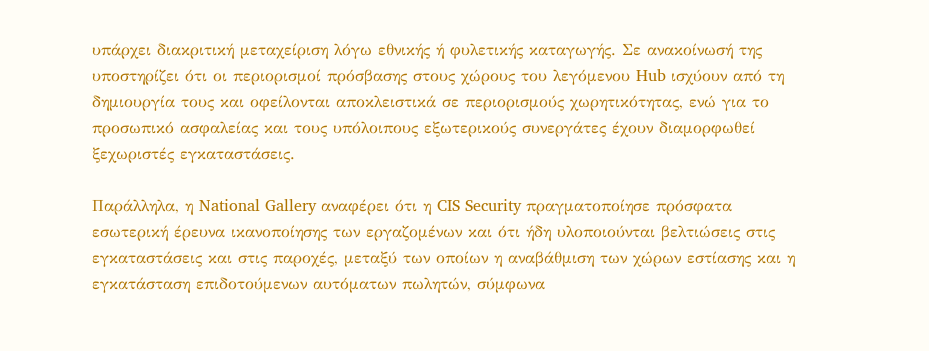υπάρχει διακριτική μεταχείριση λόγω εθνικής ή φυλετικής καταγωγής. Σε ανακοίνωσή της υποστηρίζει ότι οι περιορισμοί πρόσβασης στους χώρους του λεγόμενου Hub ισχύουν από τη δημιουργία τους και οφείλονται αποκλειστικά σε περιορισμούς χωρητικότητας, ενώ για το προσωπικό ασφαλείας και τους υπόλοιπους εξωτερικούς συνεργάτες έχουν διαμορφωθεί ξεχωριστές εγκαταστάσεις.

Παράλληλα, η National Gallery αναφέρει ότι η CIS Security πραγματοποίησε πρόσφατα εσωτερική έρευνα ικανοποίησης των εργαζομένων και ότι ήδη υλοποιούνται βελτιώσεις στις εγκαταστάσεις και στις παροχές, μεταξύ των οποίων η αναβάθμιση των χώρων εστίασης και η εγκατάσταση επιδοτούμενων αυτόματων πωλητών, σύμφωνα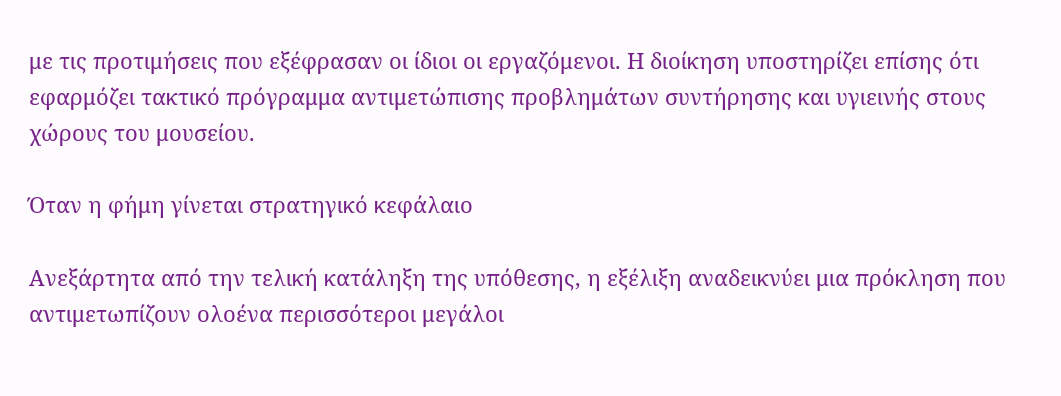με τις προτιμήσεις που εξέφρασαν οι ίδιοι οι εργαζόμενοι. Η διοίκηση υποστηρίζει επίσης ότι εφαρμόζει τακτικό πρόγραμμα αντιμετώπισης προβλημάτων συντήρησης και υγιεινής στους χώρους του μουσείου.

Όταν η φήμη γίνεται στρατηγικό κεφάλαιο

Ανεξάρτητα από την τελική κατάληξη της υπόθεσης, η εξέλιξη αναδεικνύει μια πρόκληση που αντιμετωπίζουν ολοένα περισσότεροι μεγάλοι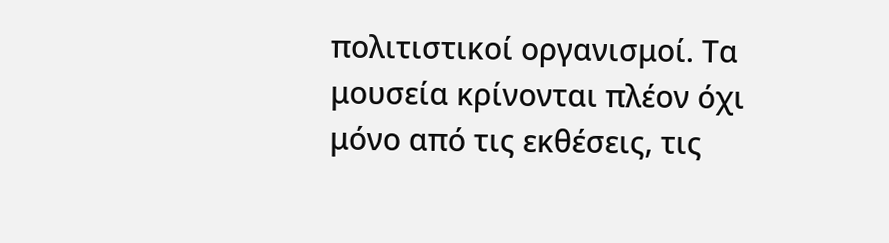πολιτιστικοί οργανισμοί. Τα μουσεία κρίνονται πλέον όχι μόνο από τις εκθέσεις, τις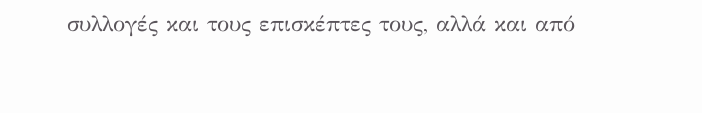συλλογές και τους επισκέπτες τους, αλλά και από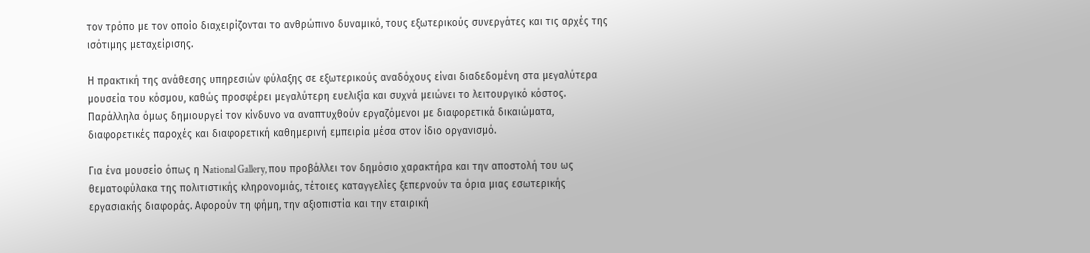τον τρόπο με τον οποίο διαχειρίζονται το ανθρώπινο δυναμικό, τους εξωτερικούς συνεργάτες και τις αρχές της ισότιμης μεταχείρισης.

Η πρακτική της ανάθεσης υπηρεσιών φύλαξης σε εξωτερικούς αναδόχους είναι διαδεδομένη στα μεγαλύτερα μουσεία του κόσμου, καθώς προσφέρει μεγαλύτερη ευελιξία και συχνά μειώνει το λειτουργικό κόστος. Παράλληλα όμως δημιουργεί τον κίνδυνο να αναπτυχθούν εργαζόμενοι με διαφορετικά δικαιώματα, διαφορετικές παροχές και διαφορετική καθημερινή εμπειρία μέσα στον ίδιο οργανισμό.

Για ένα μουσείο όπως η National Gallery, που προβάλλει τον δημόσιο χαρακτήρα και την αποστολή του ως θεματοφύλακα της πολιτιστικής κληρονομιάς, τέτοιες καταγγελίες ξεπερνούν τα όρια μιας εσωτερικής εργασιακής διαφοράς. Αφορούν τη φήμη, την αξιοπιστία και την εταιρική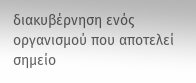διακυβέρνηση ενός οργανισμού που αποτελεί σημείο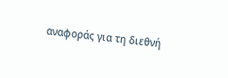αναφοράς για τη διεθνή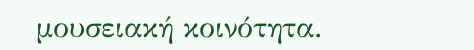μουσειακή κοινότητα.